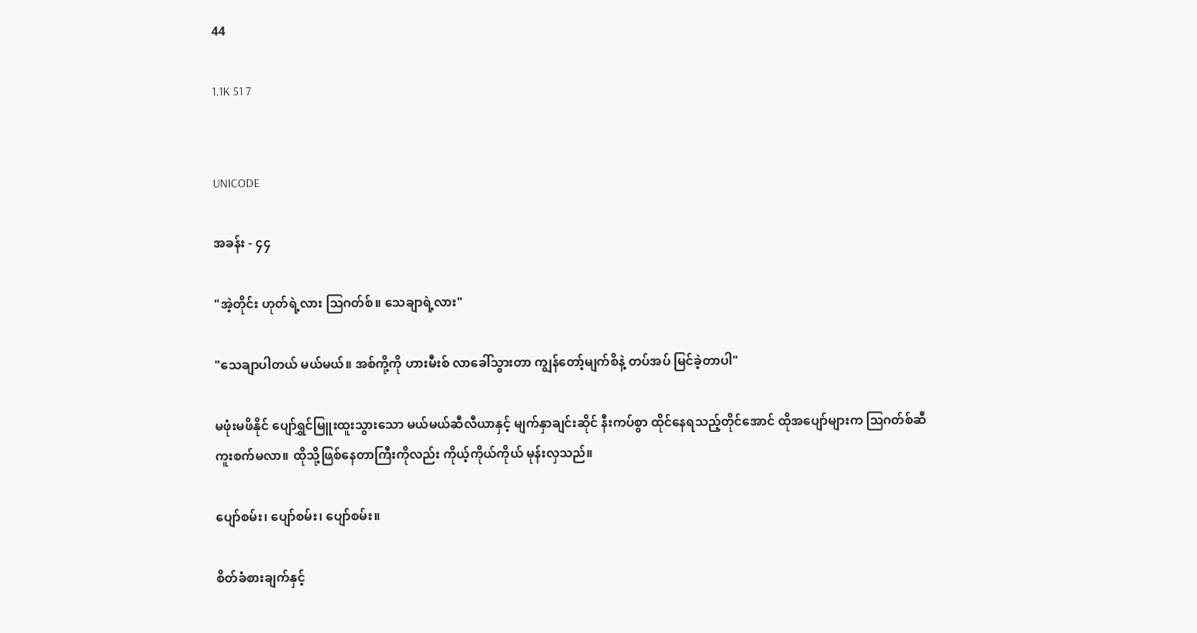44

1.1K 51 7


UNICODE

အခန်း - ၄၄

"အဲ့တိုင်း ဟုတ်ရဲ့လား ဩဂတ်စ်။ သေချာရဲ့လား"

"သေချာပါတယ် မယ်မယ်။ အစ်ကို့ကို ဟားမီးစ် လာခေါ်သွားတာ ကျွန်တော့်မျက်စိနဲ့ တပ်အပ် မြင်ခဲ့တာပါ"

မဖုံးမဖိနိုင် ပျော်ရွှင်မြူးထူးသွားသော မယ်မယ်ဆီလီယာနှင့် မျက်နှာချင်းဆိုင် နီးကပ်စွာ ထိုင်နေရသည့်တိုင်အောင် ထိုအပျော်များက ဩဂတ်စ်ဆီ ကူးစက်မလာ။ ထိုသို့ဖြစ်နေတာကြီးကိုလည်း ကိုယ့်ကိုယ်ကိုယ် မုန်းလှသည်။

ပျော်စမ်း၊ ပျော်စမ်း၊ ပျော်စမ်း။

စိတ်ခံစားချက်နှင့်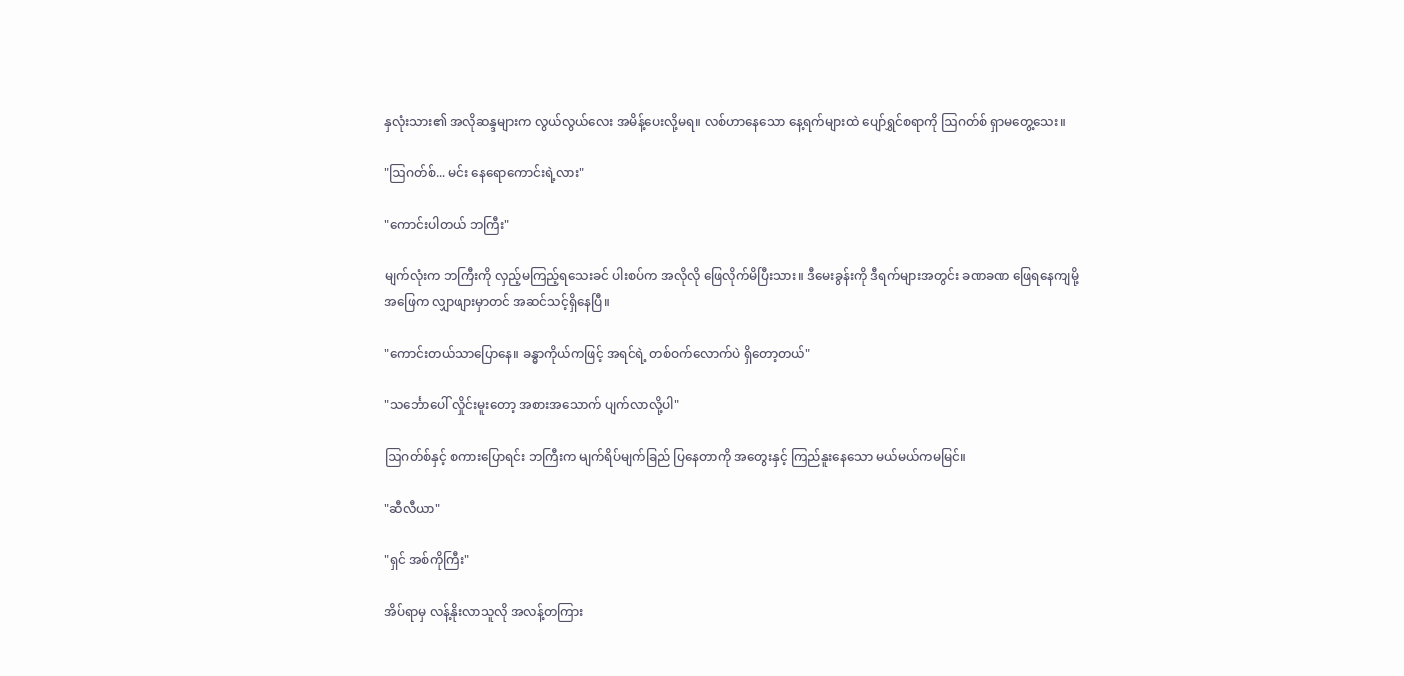နှလုံးသား၏ အလိုဆန္ဒများက လွယ်လွယ်လေး အမိန့်ပေးလို့မရ။ လစ်ဟာနေသော နေ့ရက်များထဲ ပျော်ရွှင်စရာကို ဩဂတ်စ် ရှာမတွေ့သေး။

"ဩဂတ်စ်... မင်း နေရောကောင်းရဲ့လား"

"ကောင်းပါတယ် ဘကြီး"

မျက်လုံးက ဘကြီးကို လှည့်မကြည့်ရသေးခင် ပါးစပ်က အလိုလို ဖြေလိုက်မိပြီးသား။ ဒီမေးခွန်းကို ဒီရက်များအတွင်း ခဏခဏ ဖြေရနေကျမို့ အဖြေက လျှာဖျားမှာတင် အဆင်သင့်ရှိနေပြီ။

"ကောင်းတယ်သာပြောနေ။ ခန္ဓာကိုယ်ကဖြင့် အရင်ရဲ့ တစ်ဝက်လောက်ပဲ ရှိတော့တယ်"

"သင်္ဘောပေါ် လှိုင်းမူးတော့ အစားအသောက် ပျက်လာလို့ပါ"

ဩဂတ်စ်နှင့် စကားပြောရင်း ဘကြီးက မျက်ရိပ်မျက်ခြည် ပြနေတာကို အတွေးနှင့် ကြည်နူးနေသော မယ်မယ်ကမမြင်။

"ဆီလီယာ"

"ရှင် အစ်ကိုကြီး"

အိပ်ရာမှ လန့်နိုးလာသူလို အလန့်တကြား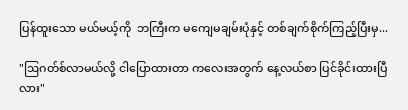ပြန်ထူးသော မယ်မယ့်ကို  ဘကြီးက မကျေမချမ်းပုံနှင့် တစ်ချက်စိုက်ကြည့်ပြီးမှ...

"ဩဂတ်စ်လာမယ်လို့ ငါပြောထားတာ ကလေးအတွက် နေ့လယ်စာ ပြင်ခိုင်းထားပြီလား"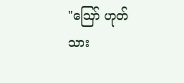"ဪ ဟုတ်သား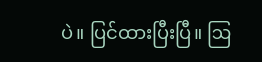ပဲ။ ပြင်ထားပြီးပြီ။ ဩ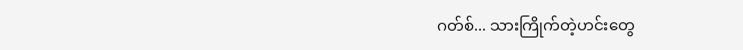ဂတ်စ်... သားကြိုက်တဲ့ဟင်းတွေ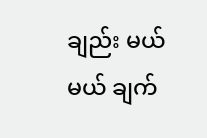ချည်း မယ်မယ် ချက်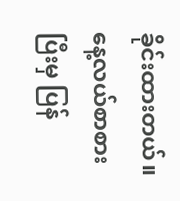ခိုင်းထားတယ်။ နေ့လယ်စာစားပြီးမှ ပြန်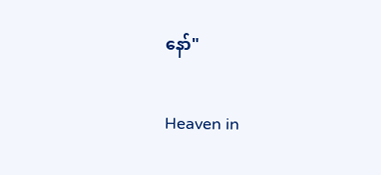နော်"

Heaven in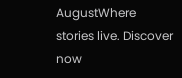AugustWhere stories live. Discover now